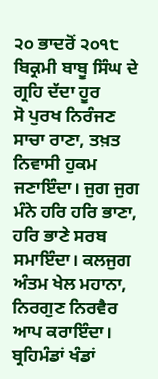੨੦ ਭਾਦਰੋਂ ੨੦੧੮ ਬਿਕ੍ਰਮੀ ਬਾਬੂ ਸਿੰਘ ਦੇ ਗ੍ਰਹਿ ਦੱਦਾ ਹੂਰ
ਸੋ ਪੁਰਖ ਨਿਰੰਜਣ ਸਾਚਾ ਰਾਣਾ, ਤਖ਼ਤ ਨਿਵਾਸੀ ਹੁਕਮ ਜਣਾਇੰਦਾ। ਜੁਗ ਜੁਗ ਮੰਨੇ ਹਰਿ ਹਰਿ ਭਾਣਾ, ਹਰਿ ਭਾਣੇ ਸਰਬ ਸਮਾਇੰਦਾ। ਕਲਜੁਗ ਅੰਤਮ ਖੇਲ ਮਹਾਨਾ, ਨਿਰਗੁਣ ਨਿਰਵੈਰ ਆਪ ਕਰਾਇੰਦਾ। ਬ੍ਰਹਿਮੰਡਾਂ ਖੰਡਾਂ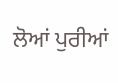ਲੋਆਂ ਪੁਰੀਆਂ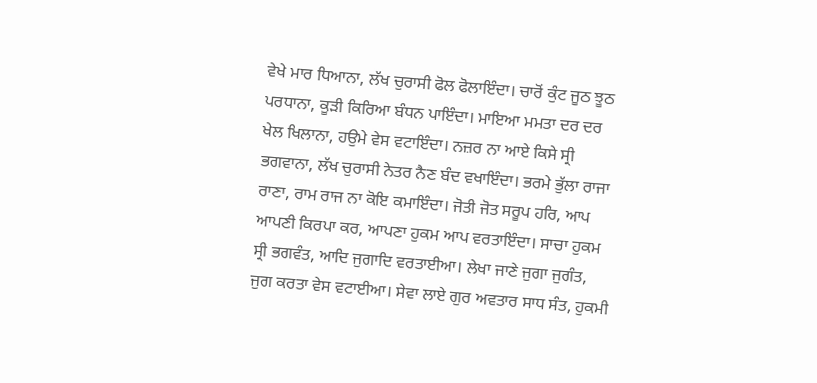ਵੇਖੇ ਮਾਰ ਧਿਆਨਾ, ਲੱਖ ਚੁਰਾਸੀ ਫੋਲ ਫੋਲਾਇੰਦਾ। ਚਾਰੋਂ ਕੁੰਟ ਜੂਠ ਝੂਠ ਪਰਧਾਨਾ, ਕੂੜੀ ਕਿਰਿਆ ਬੰਧਨ ਪਾਇੰਦਾ। ਮਾਇਆ ਮਮਤਾ ਦਰ ਦਰ ਖੇਲ ਖਿਲਾਨਾ, ਹਉਮੇ ਵੇਸ ਵਟਾਇੰਦਾ। ਨਜ਼ਰ ਨਾ ਆਏ ਕਿਸੇ ਸ੍ਰੀ ਭਗਵਾਨਾ, ਲੱਖ ਚੁਰਾਸੀ ਨੇਤਰ ਨੈਣ ਬੰਦ ਵਖਾਇੰਦਾ। ਭਰਮੇ ਭੁੱਲਾ ਰਾਜਾ ਰਾਣਾ, ਰਾਮ ਰਾਜ ਨਾ ਕੋਇ ਕਮਾਇੰਦਾ। ਜੋਤੀ ਜੋਤ ਸਰੂਪ ਹਰਿ, ਆਪ ਆਪਣੀ ਕਿਰਪਾ ਕਰ, ਆਪਣਾ ਹੁਕਮ ਆਪ ਵਰਤਾਇੰਦਾ। ਸਾਚਾ ਹੁਕਮ ਸ੍ਰੀ ਭਗਵੰਤ, ਆਦਿ ਜੁਗਾਦਿ ਵਰਤਾਈਆ। ਲੇਖਾ ਜਾਣੇ ਜੁਗਾ ਜੁਗੰਤ, ਜੁਗ ਕਰਤਾ ਵੇਸ ਵਟਾਈਆ। ਸੇਵਾ ਲਾਏ ਗੁਰ ਅਵਤਾਰ ਸਾਧ ਸੰਤ, ਹੁਕਮੀ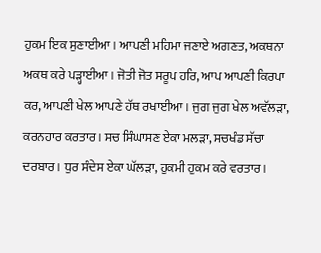ਹੁਕਮ ਇਕ ਸੁਣਾਈਆ। ਆਪਣੀ ਮਹਿਮਾ ਜਣਾਏ ਅਗਣਤ, ਅਕਥਨਾ ਅਕਥ ਕਰੇ ਪੜ੍ਹਾਈਆ। ਜੋਤੀ ਜੋਤ ਸਰੂਪ ਹਰਿ, ਆਪ ਆਪਣੀ ਕਿਰਪਾ ਕਰ, ਆਪਣੀ ਖੇਲ ਆਪਣੇ ਹੱਥ ਰਖਾਈਆ। ਜੁਗ ਜੁਗ ਖੇਲ ਅਵੱਲੜਾ, ਕਰਨਹਾਰ ਕਰਤਾਰ। ਸਚ ਸਿੰਘਾਸਣ ਏਕਾ ਮਲੜਾ, ਸਚਖੰਡ ਸੱਚਾ ਦਰਬਾਰ। ਧੁਰ ਸੰਦੇਸ ਏਕਾ ਘੱਲੜਾ, ਹੁਕਮੀ ਹੁਕਮ ਕਰੇ ਵਰਤਾਰ।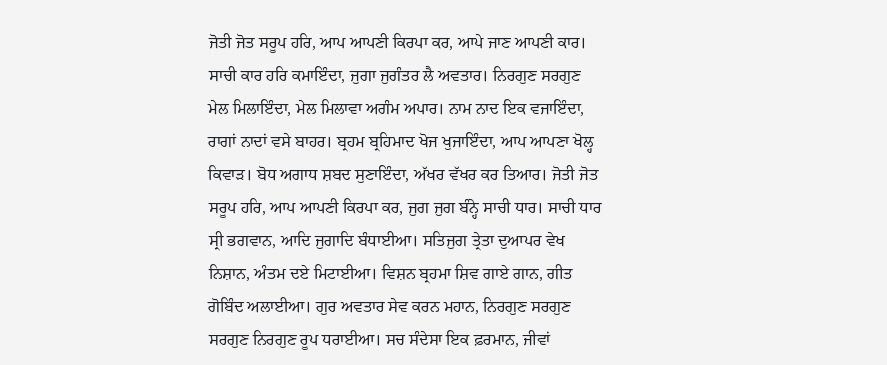ਜੋਤੀ ਜੋਤ ਸਰੂਪ ਹਰਿ, ਆਪ ਆਪਣੀ ਕਿਰਪਾ ਕਰ, ਆਪੇ ਜਾਣ ਆਪਣੀ ਕਾਰ। ਸਾਚੀ ਕਾਰ ਹਰਿ ਕਮਾਇੰਦਾ, ਜੁਗਾ ਜੁਗੰਤਰ ਲੈ ਅਵਤਾਰ। ਨਿਰਗੁਣ ਸਰਗੁਣ ਮੇਲ ਮਿਲਾਇੰਦਾ, ਮੇਲ ਮਿਲਾਵਾ ਅਗੰਮ ਅਪਾਰ। ਨਾਮ ਨਾਦ ਇਕ ਵਜਾਇੰਦਾ, ਰਾਗਾਂ ਨਾਦਾਂ ਵਸੇ ਬਾਹਰ। ਬ੍ਰਹਮ ਬ੍ਰਹਿਮਾਦ ਖੋਜ ਖੁਜਾਇੰਦਾ, ਆਪ ਆਪਣਾ ਖੋਲ੍ਹ ਕਿਵਾੜ। ਬੋਧ ਅਗਾਧ ਸ਼ਬਦ ਸੁਣਾਇੰਦਾ, ਅੱਖਰ ਵੱਖਰ ਕਰ ਤਿਆਰ। ਜੋਤੀ ਜੋਤ ਸਰੂਪ ਹਰਿ, ਆਪ ਆਪਣੀ ਕਿਰਪਾ ਕਰ, ਜੁਗ ਜੁਗ ਬੰਨ੍ਹੇ ਸਾਚੀ ਧਾਰ। ਸਾਚੀ ਧਾਰ ਸ੍ਰੀ ਭਗਵਾਨ, ਆਦਿ ਜੁਗਾਦਿ ਬੰਧਾਈਆ। ਸਤਿਜੁਗ ਤ੍ਰੇਤਾ ਦੁਆਪਰ ਵੇਖ ਨਿਸ਼ਾਨ, ਅੰਤਮ ਦਏ ਮਿਟਾਈਆ। ਵਿਸ਼ਨ ਬ੍ਰਹਮਾ ਸ਼ਿਵ ਗਾਏ ਗਾਨ, ਗੀਤ ਗੋਬਿੰਦ ਅਲਾਈਆ। ਗੁਰ ਅਵਤਾਰ ਸੇਵ ਕਰਨ ਮਹਾਨ, ਨਿਰਗੁਣ ਸਰਗੁਣ ਸਰਗੁਣ ਨਿਰਗੁਣ ਰੂਪ ਧਰਾਈਆ। ਸਚ ਸੰਦੇਸਾ ਇਕ ਫ਼ਰਮਾਨ, ਜੀਵਾਂ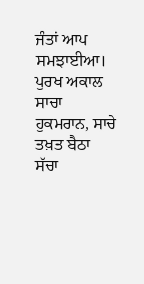ਜੰਤਾਂ ਆਪ ਸਮਝਾਈਆ। ਪੁਰਖ ਅਕਾਲ ਸਾਚਾ ਹੁਕਮਰਾਨ, ਸਾਚੇ ਤਖ਼ਤ ਬੈਠਾ ਸੱਚਾ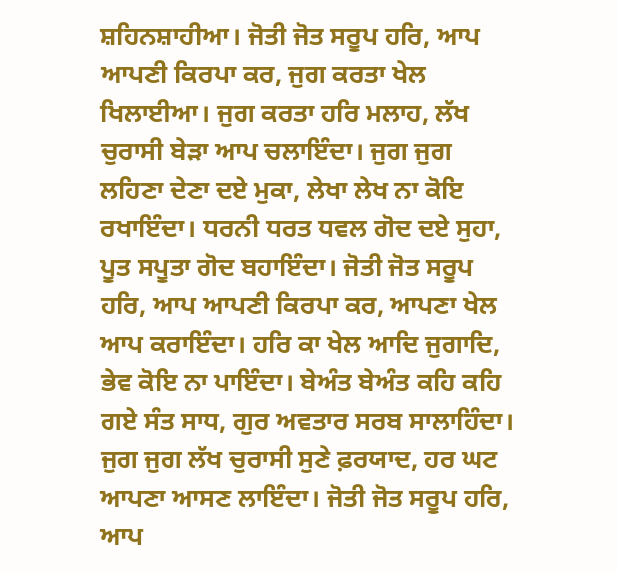ਸ਼ਹਿਨਸ਼ਾਹੀਆ। ਜੋਤੀ ਜੋਤ ਸਰੂਪ ਹਰਿ, ਆਪ ਆਪਣੀ ਕਿਰਪਾ ਕਰ, ਜੁਗ ਕਰਤਾ ਖੇਲ ਖਿਲਾਈਆ। ਜੁਗ ਕਰਤਾ ਹਰਿ ਮਲਾਹ, ਲੱਖ ਚੁਰਾਸੀ ਬੇੜਾ ਆਪ ਚਲਾਇੰਦਾ। ਜੁਗ ਜੁਗ ਲਹਿਣਾ ਦੇਣਾ ਦਏ ਮੁਕਾ, ਲੇਖਾ ਲੇਖ ਨਾ ਕੋਇ ਰਖਾਇੰਦਾ। ਧਰਨੀ ਧਰਤ ਧਵਲ ਗੋਦ ਦਏ ਸੁਹਾ, ਪੂਤ ਸਪੂਤਾ ਗੋਦ ਬਹਾਇੰਦਾ। ਜੋਤੀ ਜੋਤ ਸਰੂਪ ਹਰਿ, ਆਪ ਆਪਣੀ ਕਿਰਪਾ ਕਰ, ਆਪਣਾ ਖੇਲ ਆਪ ਕਰਾਇੰਦਾ। ਹਰਿ ਕਾ ਖੇਲ ਆਦਿ ਜੁਗਾਦਿ, ਭੇਵ ਕੋਇ ਨਾ ਪਾਇੰਦਾ। ਬੇਅੰਤ ਬੇਅੰਤ ਕਹਿ ਕਹਿ ਗਏ ਸੰਤ ਸਾਧ, ਗੁਰ ਅਵਤਾਰ ਸਰਬ ਸਾਲਾਹਿੰਦਾ। ਜੁਗ ਜੁਗ ਲੱਖ ਚੁਰਾਸੀ ਸੁਣੇ ਫ਼ਰਯਾਦ, ਹਰ ਘਟ ਆਪਣਾ ਆਸਣ ਲਾਇੰਦਾ। ਜੋਤੀ ਜੋਤ ਸਰੂਪ ਹਰਿ, ਆਪ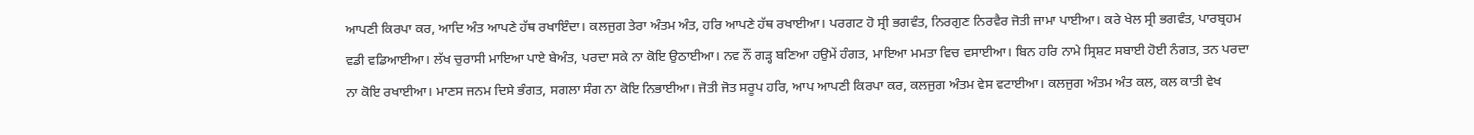ਆਪਣੀ ਕਿਰਪਾ ਕਰ, ਆਦਿ ਅੰਤ ਆਪਣੇ ਹੱਥ ਰਖਾਇੰਦਾ। ਕਲਜੁਗ ਤੇਰਾ ਅੰਤਮ ਅੰਤ, ਹਰਿ ਆਪਣੇ ਹੱਥ ਰਖਾਈਆ। ਪਰਗਟ ਹੋ ਸ੍ਰੀ ਭਗਵੰਤ, ਨਿਰਗੁਣ ਨਿਰਵੈਰ ਜੋਤੀ ਜਾਮਾ ਪਾਈਆ। ਕਰੇ ਖੇਲ ਸ੍ਰੀ ਭਗਵੰਤ, ਪਾਰਬ੍ਰਹਮ ਵਡੀ ਵਡਿਆਈਆ। ਲੱਖ ਚੁਰਾਸੀ ਮਾਇਆ ਪਾਏ ਬੇਅੰਤ, ਪਰਦਾ ਸਕੇ ਨਾ ਕੋਇ ਉਠਾਈਆ। ਨਵ ਨੌਂ ਗੜ੍ਹ ਬਣਿਆ ਹਉਮੇਂ ਹੰਗਤ, ਮਾਇਆ ਮਮਤਾ ਵਿਚ ਵਸਾਈਆ। ਬਿਨ ਹਰਿ ਨਾਮੇ ਸ੍ਰਿਸ਼ਟ ਸਬਾਈ ਹੋਈ ਨੰਗਤ, ਤਨ ਪਰਦਾ ਨਾ ਕੋਇ ਰਖਾਈਆ। ਮਾਣਸ ਜਨਮ ਦਿਸੇ ਭੰਗਤ, ਸਗਲਾ ਸੰਗ ਨਾ ਕੋਇ ਨਿਭਾਈਆ। ਜੋਤੀ ਜੋਤ ਸਰੂਪ ਹਰਿ, ਆਪ ਆਪਣੀ ਕਿਰਪਾ ਕਰ, ਕਲਜੁਗ ਅੰਤਮ ਵੇਸ ਵਟਾਈਆ। ਕਲਜੁਗ ਅੰਤਮ ਅੰਤ ਕਲ, ਕਲ ਕਾਤੀ ਵੇਖ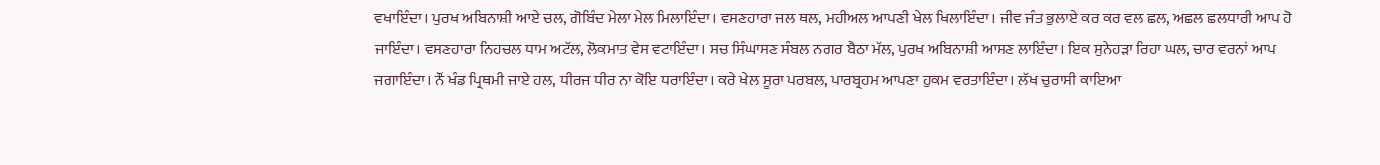ਵਖਾਇੰਦਾ। ਪੁਰਖ ਅਬਿਨਾਸ਼ੀ ਆਏ ਚਲ, ਗੋਬਿੰਦ ਮੇਲਾ ਮੇਲ ਮਿਲਾਇੰਦਾ। ਵਸਣਹਾਰਾ ਜਲ ਥਲ, ਮਹੀਅਲ ਆਪਣੀ ਖੇਲ ਖਿਲਾਇੰਦਾ। ਜੀਵ ਜੰਤ ਭੁਲਾਏ ਕਰ ਕਰ ਵਲ ਛਲ, ਅਛਲ ਛਲਧਾਰੀ ਆਪ ਹੋ ਜਾਇੰਦਾ। ਵਸਣਹਾਰਾ ਨਿਹਚਲ ਧਾਮ ਅਟੱਲ, ਲੋਕਮਾਤ ਵੇਸ ਵਟਾਇੰਦਾ। ਸਚ ਸਿੰਘਾਸਣ ਸੰਬਲ ਨਗਰ ਬੈਠਾ ਮੱਲ, ਪੁਰਖ ਅਬਿਨਾਸ਼ੀ ਆਸਣ ਲਾਇੰਦਾ। ਇਕ ਸੁਨੇਹੜਾ ਰਿਹਾ ਘਲ, ਚਾਰ ਵਰਨਾਂ ਆਪ ਜਗਾਇੰਦਾ। ਨੌਂ ਖੰਡ ਪ੍ਰਿਥਮੀ ਜਾਏ ਹਲ, ਧੀਰਜ ਧੀਰ ਨਾ ਕੋਇ ਧਰਾਇੰਦਾ। ਕਰੇ ਖੇਲ ਸੂਰਾ ਪਰਬਲ, ਪਾਰਬ੍ਰਹਮ ਆਪਣਾ ਹੁਕਮ ਵਰਤਾਇੰਦਾ। ਲੱਖ ਚੁਰਾਸੀ ਕਾਇਆ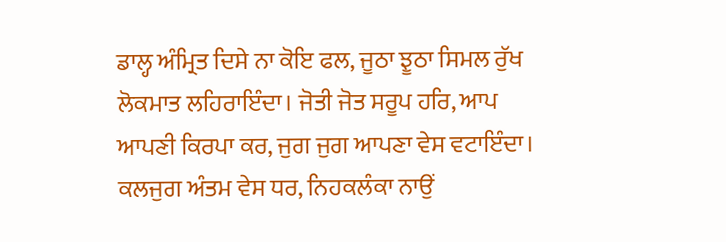ਡਾਲ੍ਹ ਅੰਮ੍ਰਿਤ ਦਿਸੇ ਨਾ ਕੋਇ ਫਲ, ਜੂਠਾ ਝੂਠਾ ਸਿਮਲ ਰੁੱਖ ਲੋਕਮਾਤ ਲਹਿਰਾਇੰਦਾ। ਜੋਤੀ ਜੋਤ ਸਰੂਪ ਹਰਿ, ਆਪ ਆਪਣੀ ਕਿਰਪਾ ਕਰ, ਜੁਗ ਜੁਗ ਆਪਣਾ ਵੇਸ ਵਟਾਇੰਦਾ। ਕਲਜੁਗ ਅੰਤਮ ਵੇਸ ਧਰ, ਨਿਹਕਲੰਕਾ ਨਾਉਂ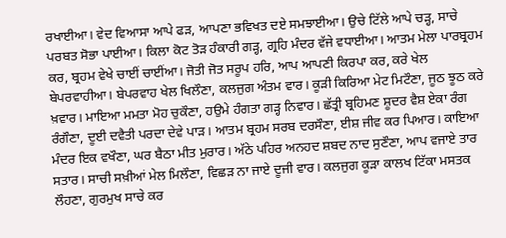ਰਖਾਈਆ। ਵੇਦ ਵਿਆਸਾ ਆਪੇ ਫੜ, ਆਪਣਾ ਭਵਿਖਤ ਦਏ ਸਮਝਾਈਆ। ਉਚੇ ਟਿੱਲੇ ਆਪੇ ਚੜ੍ਹ, ਸਾਚੇ ਪਰਬਤ ਸੋਭਾ ਪਾਈਆ। ਕਿਲਾ ਕੋਟ ਤੋੜ ਹੰਕਾਰੀ ਗੜ੍ਹ, ਗ੍ਰਹਿ ਮੰਦਰ ਵੱਜੇ ਵਧਾਈਆ। ਆਤਮ ਮੇਲਾ ਪਾਰਬ੍ਰਹਮ ਕਰ, ਬ੍ਰਹਮ ਵੇਖੇ ਚਾਈਂ ਚਾਈਂਆ। ਜੋਤੀ ਜੋਤ ਸਰੂਪ ਹਰਿ, ਆਪ ਆਪਣੀ ਕਿਰਪਾ ਕਰ, ਕਰੇ ਖੇਲ ਬੇਪਰਵਾਹੀਆ। ਬੇਪਰਵਾਹ ਖੇਲ ਖਿਲੌਣਾ, ਕਲਜੁਗ ਅੰਤਮ ਵਾਰ। ਕੂੜੀ ਕਿਰਿਆ ਮੇਟ ਮਿਟੌਣਾ, ਜੂਠ ਝੂਠ ਕਰੇ ਖ਼ਵਾਰ। ਮਾਇਆ ਮਮਤਾ ਮੋਹ ਚੁਕੌਣਾ, ਹਉਮੇ ਹੰਗਤਾ ਗੜ੍ਹ ਨਿਵਾਰ। ਛੱਤ੍ਰੀ ਬ੍ਰਹਿਮਣ ਸ਼ੂਦਰ ਵੈਸ਼ ਏਕਾ ਰੰਗ ਰੰਗੌਣਾ, ਦੂਈ ਦਵੈਤੀ ਪਰਦਾ ਦੇਵੇ ਪਾੜ। ਆਤਮ ਬ੍ਰਹਮ ਸਰਬ ਦਰਸੌਣਾ, ਈਸ਼ ਜੀਵ ਕਰ ਪਿਆਰ। ਕਾਇਆ ਮੰਦਰ ਇਕ ਵਖੌਣਾ, ਘਰ ਬੈਠਾ ਮੀਤ ਮੁਰਾਰ। ਅੱਠੇ ਪਹਿਰ ਅਨਹਦ ਸ਼ਬਦ ਨਾਦ ਸੁਣੌਣਾ, ਆਪ ਵਜਾਏ ਤਾਰ ਸਤਾਰ। ਸਾਚੀ ਸਖ਼ੀਆਂ ਮੇਲ ਮਿਲੌਣਾ, ਵਿਛੜ ਨਾ ਜਾਏ ਦੂਜੀ ਵਾਰ। ਕਲਜੁਗ ਕੂੜਾ ਕਾਲਖ ਟਿੱਕਾ ਮਸਤਕ ਲੌਹਣਾ, ਗੁਰਮੁਖ ਸਾਚੇ ਕਰ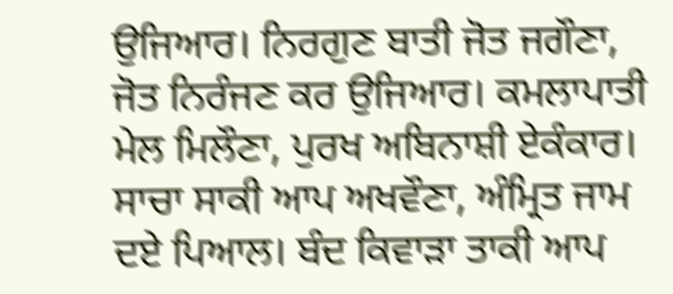ਉਜਿਆਰ। ਨਿਰਗੁਣ ਬਾਤੀ ਜੋਤ ਜਗੌਣਾ, ਜੋਤ ਨਿਰੰਜਣ ਕਰ ਉਜਿਆਰ। ਕਮਲਾਪਾਤੀ ਮੇਲ ਮਿਲੌਣਾ, ਪੁਰਖ ਅਬਿਨਾਸ਼ੀ ਏਕੰਕਾਰ। ਸਾਚਾ ਸਾਕੀ ਆਪ ਅਖਵੌਣਾ, ਅੰਮ੍ਰਿਤ ਜਾਮ ਦਏ ਪਿਆਲ। ਬੰਦ ਕਿਵਾੜਾ ਤਾਕੀ ਆਪ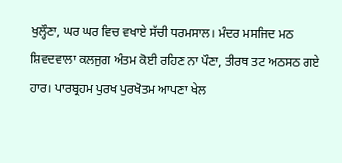ਖੁਲ੍ਹੌਣਾ, ਘਰ ਘਰ ਵਿਚ ਵਖਾਏ ਸੱਚੀ ਧਰਮਸਾਲ। ਮੰਦਰ ਮਸਜਿਦ ਮਠ ਸ਼ਿਵਦਵਾਲਾ ਕਲਜੁਗ ਅੰਤਮ ਕੋਈ ਰਹਿਣ ਨਾ ਪੌਣਾ, ਤੀਰਥ ਤਟ ਅਠਸਠ ਗਏ ਹਾਰ। ਪਾਰਬ੍ਰਹਮ ਪੁਰਖ ਪੁਰਖੋਤਮ ਆਪਣਾ ਖੇਲ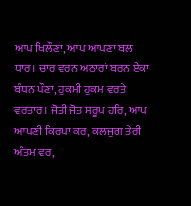ਆਪ ਖਿਲੌਣਾ, ਆਪ ਆਪਣਾ ਬਲ ਧਾਰ। ਚਾਰ ਵਰਨ ਅਠਾਰਾਂ ਬਰਨ ਏਕਾ ਬੰਧਨ ਪੌਣਾ, ਹੁਕਮੀ ਹੁਕਮ ਵਰਤੇ ਵਰਤਾਰ। ਜੋਤੀ ਜੋਤ ਸਰੂਪ ਹਰਿ, ਆਪ ਆਪਣੀ ਕਿਰਪਾ ਕਰ, ਕਲਜੁਗ ਤੇਰੀ ਅੰਤਮ ਵਰ,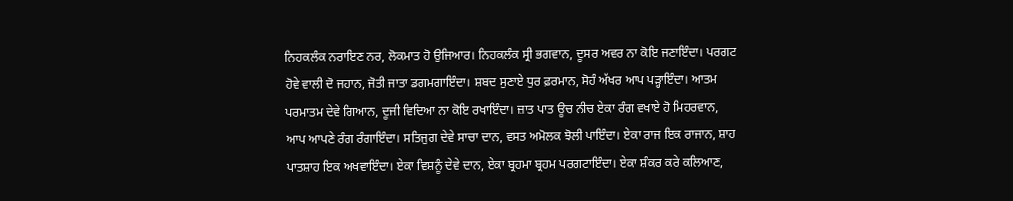ਨਿਹਕਲੰਕ ਨਰਾਇਣ ਨਰ, ਲੋਕਮਾਤ ਹੋ ਉਜਿਆਰ। ਨਿਹਕਲੰਕ ਸ੍ਰੀ ਭਗਵਾਨ, ਦੂਸਰ ਅਵਰ ਨਾ ਕੋਇ ਜਣਾਇੰਦਾ। ਪਰਗਟ ਹੋਵੇ ਵਾਲੀ ਦੋ ਜਹਾਨ, ਜੋਤੀ ਜਾਤਾ ਡਗਮਗਾਇੰਦਾ। ਸ਼ਬਦ ਸੁਣਾਏ ਧੁਰ ਫ਼ਰਮਾਨ, ਸੋਹੰ ਅੱਖਰ ਆਪ ਪੜ੍ਹਾਇੰਦਾ। ਆਤਮ ਪਰਮਾਤਮ ਦੇਵੇ ਗਿਆਨ, ਦੂਜੀ ਵਿਦਿਆ ਨਾ ਕੋਇ ਰਖਾਇੰਦਾ। ਜ਼ਾਤ ਪਾਤ ਊਚ ਨੀਚ ਏਕਾ ਰੰਗ ਵਖਾਏ ਹੋ ਮਿਹਰਵਾਨ, ਆਪ ਆਪਣੇ ਰੰਗ ਰੰਗਾਇੰਦਾ। ਸਤਿਜੁਗ ਦੇਵੇ ਸਾਚਾ ਦਾਨ, ਵਸਤ ਅਮੋਲਕ ਝੋਲੀ ਪਾਇੰਦਾ। ਏਕਾ ਰਾਜ ਇਕ ਰਾਜਾਨ, ਸ਼ਾਹ ਪਾਤਸ਼ਾਹ ਇਕ ਅਖਵਾਇੰਦਾ। ਏਕਾ ਵਿਸ਼ਨੂੰ ਦੇਵੇ ਦਾਨ, ਏਕਾ ਬ੍ਰਹਮਾ ਬ੍ਰਹਮ ਪਰਗਟਾਇੰਦਾ। ਏਕਾ ਸ਼ੰਕਰ ਕਰੇ ਕਲਿਆਣ,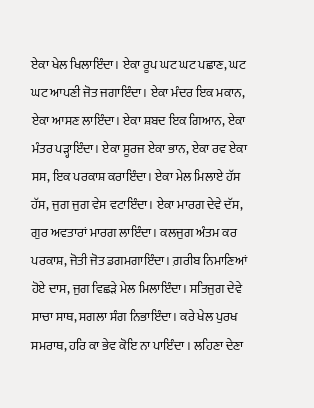ਏਕਾ ਖੇਲ ਖਿਲਾਇੰਦਾ। ਏਕਾ ਰੂਪ ਘਟ ਘਟ ਪਛਾਣ, ਘਟ ਘਟ ਆਪਣੀ ਜੋਤ ਜਗਾਇੰਦਾ। ਏਕਾ ਮੰਦਰ ਇਕ ਮਕਾਨ, ਏਕਾ ਆਸਣ ਲਾਇੰਦਾ। ਏਕਾ ਸ਼ਬਦ ਇਕ ਗਿਆਨ, ਏਕਾ ਮੰਤਰ ਪੜ੍ਹਾਇੰਦਾ। ਏਕਾ ਸੂਰਜ ਏਕਾ ਭਾਨ, ਏਕਾ ਰਵ ਏਕਾ ਸਸ, ਇਕ ਪਰਕਾਸ਼ ਕਰਾਇੰਦਾ। ਏਕਾ ਮੇਲ ਮਿਲਾਏ ਹੱਸ ਹੱਸ, ਜੁਗ ਜੁਗ ਵੇਸ ਵਟਾਇੰਦਾ। ਏਕਾ ਮਾਰਗ ਦੇਵੇ ਦੱਸ, ਗੁਰ ਅਵਤਾਰਾਂ ਮਾਰਗ ਲਾਇੰਦਾ। ਕਲਜੁਗ ਅੰਤਮ ਕਰ ਪਰਕਾਸ਼, ਜੋਤੀ ਜੋਤ ਡਗਮਗਾਇੰਦਾ। ਗ਼ਰੀਬ ਨਿਮਾਣਿਆਂ ਹੋਏ ਦਾਸ, ਜੁਗ ਵਿਛੜੇ ਮੇਲ ਮਿਲਾਇੰਦਾ। ਸਤਿਜੁਗ ਦੇਵੇ ਸਾਚਾ ਸਾਥ, ਸਗਲਾ ਸੰਗ ਨਿਭਾਇੰਦਾ। ਕਰੇ ਖੇਲ ਪੁਰਖ ਸਮਰਾਥ, ਹਰਿ ਕਾ ਭੇਵ ਕੋਇ ਨਾ ਪਾਇੰਦਾ । ਲਹਿਣਾ ਦੇਣਾ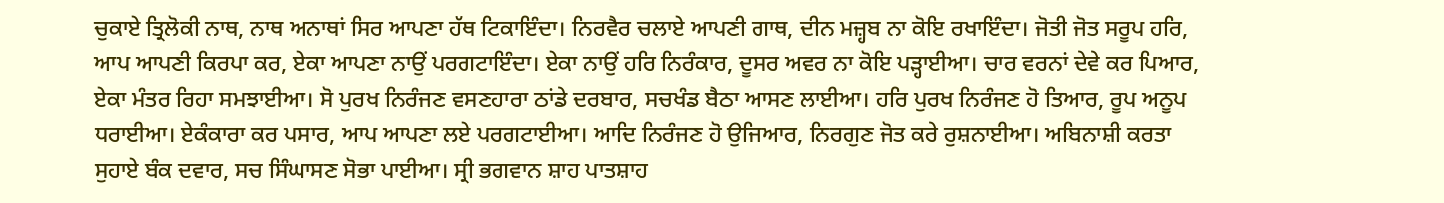ਚੁਕਾਏ ਤ੍ਰਿਲੋਕੀ ਨਾਥ, ਨਾਥ ਅਨਾਥਾਂ ਸਿਰ ਆਪਣਾ ਹੱਥ ਟਿਕਾਇੰਦਾ। ਨਿਰਵੈਰ ਚਲਾਏ ਆਪਣੀ ਗਾਥ, ਦੀਨ ਮਜ਼੍ਹਬ ਨਾ ਕੋਇ ਰਖਾਇੰਦਾ। ਜੋਤੀ ਜੋਤ ਸਰੂਪ ਹਰਿ, ਆਪ ਆਪਣੀ ਕਿਰਪਾ ਕਰ, ਏਕਾ ਆਪਣਾ ਨਾਉਂ ਪਰਗਟਾਇੰਦਾ। ਏਕਾ ਨਾਉਂ ਹਰਿ ਨਿਰੰਕਾਰ, ਦੂਸਰ ਅਵਰ ਨਾ ਕੋਇ ਪੜ੍ਹਾਈਆ। ਚਾਰ ਵਰਨਾਂ ਦੇਵੇ ਕਰ ਪਿਆਰ, ਏਕਾ ਮੰਤਰ ਰਿਹਾ ਸਮਝਾਈਆ। ਸੋ ਪੁਰਖ ਨਿਰੰਜਣ ਵਸਣਹਾਰਾ ਠਾਂਡੇ ਦਰਬਾਰ, ਸਚਖੰਡ ਬੈਠਾ ਆਸਣ ਲਾਈਆ। ਹਰਿ ਪੁਰਖ ਨਿਰੰਜਣ ਹੋ ਤਿਆਰ, ਰੂਪ ਅਨੂਪ ਧਰਾਈਆ। ਏਕੰਕਾਰਾ ਕਰ ਪਸਾਰ, ਆਪ ਆਪਣਾ ਲਏ ਪਰਗਟਾਈਆ। ਆਦਿ ਨਿਰੰਜਣ ਹੋ ਉਜਿਆਰ, ਨਿਰਗੁਣ ਜੋਤ ਕਰੇ ਰੁਸ਼ਨਾਈਆ। ਅਬਿਨਾਸ਼ੀ ਕਰਤਾ ਸੁਹਾਏ ਬੰਕ ਦਵਾਰ, ਸਚ ਸਿੰਘਾਸਣ ਸੋਭਾ ਪਾਈਆ। ਸ੍ਰੀ ਭਗਵਾਨ ਸ਼ਾਹ ਪਾਤਸ਼ਾਹ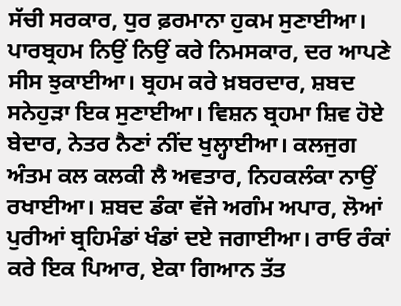ਸੱਚੀ ਸਰਕਾਰ, ਧੁਰ ਫ਼ਰਮਾਨਾ ਹੁਕਮ ਸੁਣਾਈਆ। ਪਾਰਬ੍ਰਹਮ ਨਿਉਂ ਨਿਉਂ ਕਰੇ ਨਿਮਸਕਾਰ, ਦਰ ਆਪਣੇ ਸੀਸ ਝੁਕਾਈਆ। ਬ੍ਰਹਮ ਕਰੇ ਖ਼ਬਰਦਾਰ, ਸ਼ਬਦ ਸਨੇਹੁੜਾ ਇਕ ਸੁਣਾਈਆ। ਵਿਸ਼ਨ ਬ੍ਰਹਮਾ ਸ਼ਿਵ ਹੋਏ ਬੇਦਾਰ, ਨੇਤਰ ਨੈਣਾਂ ਨੀਂਦ ਖੁਲ੍ਹਾਈਆ। ਕਲਜੁਗ ਅੰਤਮ ਕਲ ਕਲਕੀ ਲੈ ਅਵਤਾਰ, ਨਿਹਕਲੰਕਾ ਨਾਉਂ ਰਖਾਈਆ। ਸ਼ਬਦ ਡੰਕਾ ਵੱਜੇ ਅਗੰਮ ਅਪਾਰ, ਲੋਆਂ ਪੁਰੀਆਂ ਬ੍ਰਹਿਮੰਡਾਂ ਖੰਡਾਂ ਦਏ ਜਗਾਈਆ। ਰਾਓ ਰੰਕਾਂ ਕਰੇ ਇਕ ਪਿਆਰ, ਏਕਾ ਗਿਆਨ ਤੱਤ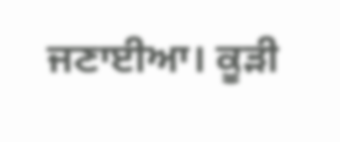ਜਣਾਈਆ। ਕੂੜੀ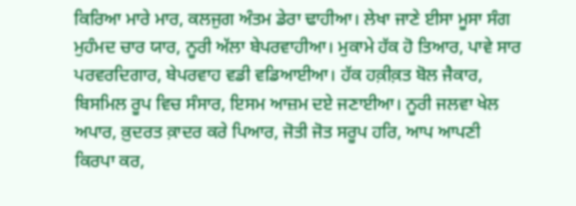ਕਿਰਿਆ ਮਾਰੇ ਮਾਰ, ਕਲਜੁਗ ਅੰਤਮ ਡੇਰਾ ਢਾਹੀਆ। ਲੇਖਾ ਜਾਣੇ ਈਸਾ ਮੂਸਾ ਸੰਗ ਮੁਹੰਮਦ ਚਾਰ ਯਾਰ, ਨੂਰੀ ਅੱਲਾ ਬੇਪਰਵਾਹੀਆ। ਮੁਕਾਮੇ ਹੱਕ ਹੋ ਤਿਆਰ, ਪਾਵੇ ਸਾਰ ਪਰਵਰਦਿਗਾਰ, ਬੇਪਰਵਾਹ ਵਡੀ ਵਡਿਆਈਆ। ਹੱਕ ਹਕ਼ੀਕ਼ਤ ਬੋਲ ਜੈਕਾਰ, ਬਿਸਮਿਲ ਰੂਪ ਵਿਚ ਸੰਸਾਰ, ਇਸਮ ਆਜ਼ਮ ਦਏ ਜਣਾਈਆ। ਨੂਰੀ ਜਲਵਾ ਖੇਲ ਅਪਾਰ, ਕ਼ੁਦਰਤ ਕ਼ਾਦਰ ਕਰੇ ਪਿਆਰ, ਜੋਤੀ ਜੋਤ ਸਰੂਪ ਹਰਿ, ਆਪ ਆਪਣੀ ਕਿਰਪਾ ਕਰ,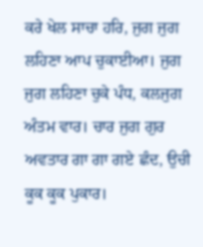ਕਰੇ ਖੇਲ ਸਾਚਾ ਹਰਿ, ਜੁਗ ਜੁਗ ਲਹਿਣਾ ਆਪ ਚੁਕਾਈਆ। ਜੁਗ ਜੁਗ ਲਹਿਣਾ ਚੁਕੇ ਪੰਧ, ਕਲਜੁਗ ਅੰਤਮ ਵਾਰ। ਚਾਰ ਜੁਗ ਗੁਰ ਅਵਤਾਰ ਗਾ ਗਾ ਗਏ ਛੰਦ, ਉਚੀ ਕੂਕ ਕੂਕ ਪੁਕਾਰ।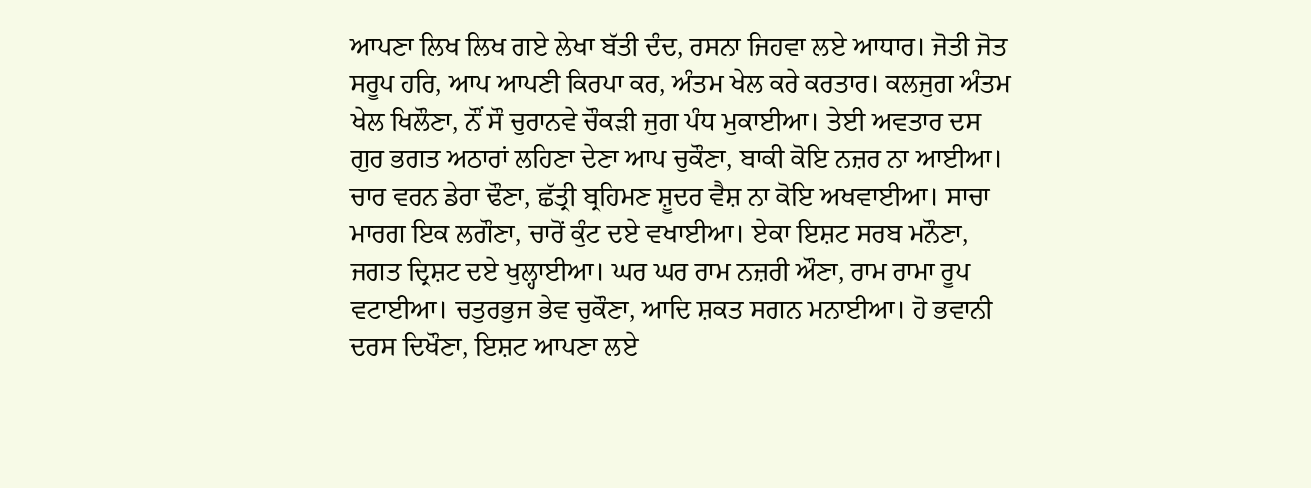ਆਪਣਾ ਲਿਖ ਲਿਖ ਗਏ ਲੇਖਾ ਬੱਤੀ ਦੰਦ, ਰਸਨਾ ਜਿਹਵਾ ਲਏ ਆਧਾਰ। ਜੋਤੀ ਜੋਤ ਸਰੂਪ ਹਰਿ, ਆਪ ਆਪਣੀ ਕਿਰਪਾ ਕਰ, ਅੰਤਮ ਖੇਲ ਕਰੇ ਕਰਤਾਰ। ਕਲਜੁਗ ਅੰਤਮ ਖੇਲ ਖਿਲੌਣਾ, ਨੌਂ ਸੌ ਚੁਰਾਨਵੇ ਚੌਕੜੀ ਜੁਗ ਪੰਧ ਮੁਕਾਈਆ। ਤੇਈ ਅਵਤਾਰ ਦਸ ਗੁਰ ਭਗਤ ਅਠਾਰਾਂ ਲਹਿਣਾ ਦੇਣਾ ਆਪ ਚੁਕੌਣਾ, ਬਾਕੀ ਕੋਇ ਨਜ਼ਰ ਨਾ ਆਈਆ। ਚਾਰ ਵਰਨ ਡੇਰਾ ਢੌਣਾ, ਛੱਤ੍ਰੀ ਬ੍ਰਹਿਮਣ ਸ਼ੂਦਰ ਵੈਸ਼ ਨਾ ਕੋਇ ਅਖਵਾਈਆ। ਸਾਚਾ ਮਾਰਗ ਇਕ ਲਗੌਣਾ, ਚਾਰੋਂ ਕੁੰਟ ਦਏ ਵਖਾਈਆ। ਏਕਾ ਇਸ਼ਟ ਸਰਬ ਮਨੌਣਾ, ਜਗਤ ਦ੍ਰਿਸ਼ਟ ਦਏ ਖੁਲ੍ਹਾਈਆ। ਘਰ ਘਰ ਰਾਮ ਨਜ਼ਰੀ ਔਣਾ, ਰਾਮ ਰਾਮਾ ਰੂਪ ਵਟਾਈਆ। ਚਤੁਰਭੁਜ ਭੇਵ ਚੁਕੌਣਾ, ਆਦਿ ਸ਼ਕਤ ਸਗਨ ਮਨਾਈਆ। ਹੋ ਭਵਾਨੀ ਦਰਸ ਦਿਖੌਣਾ, ਇਸ਼ਟ ਆਪਣਾ ਲਏ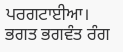ਪਰਗਟਾਈਆ। ਭਗਤ ਭਗਵੰਤ ਰੰਗ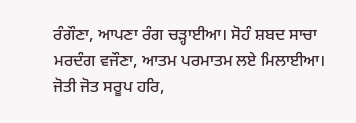ਰੰਗੌਣਾ, ਆਪਣਾ ਰੰਗ ਚੜ੍ਹਾਈਆ। ਸੋਹੰ ਸ਼ਬਦ ਸਾਚਾ ਮਰਦੰਗ ਵਜੌਣਾ, ਆਤਮ ਪਰਮਾਤਮ ਲਏ ਮਿਲਾਈਆ। ਜੋਤੀ ਜੋਤ ਸਰੂਪ ਹਰਿ,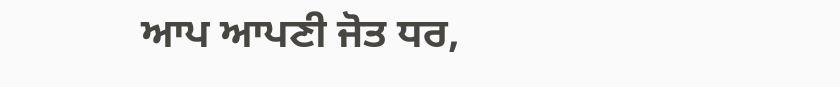ਆਪ ਆਪਣੀ ਜੋਤ ਧਰ,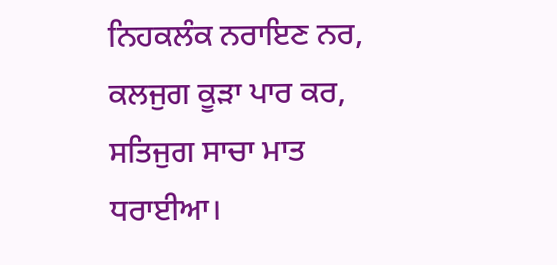ਨਿਹਕਲੰਕ ਨਰਾਇਣ ਨਰ, ਕਲਜੁਗ ਕੂੜਾ ਪਾਰ ਕਰ, ਸਤਿਜੁਗ ਸਾਚਾ ਮਾਤ ਧਰਾਈਆ।